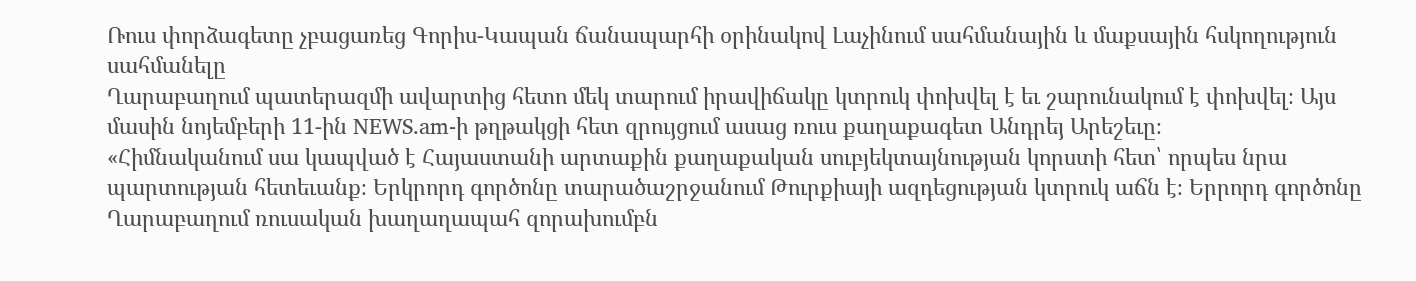Ռուս փորձագետը չբացառեց Գորիս-Կապան ճանապարհի օրինակով Լաչինում սահմանային և մաքսային հսկողություն սահմանելը
Ղարաբաղում պատերազմի ավարտից հետո մեկ տարում իրավիճակը կտրուկ փոխվել է եւ շարունակում է փոխվել։ Այս մասին նոյեմբերի 11-ին NEWS.am-ի թղթակցի հետ զրույցում ասաց ռուս քաղաքագետ Անդրեյ Արեշեւը։
«Հիմնականում սա կապված է Հայաստանի արտաքին քաղաքական սուբյեկտայնության կորստի հետ՝ որպես նրա պարտության հետեւանք։ Երկրորդ գործոնը տարածաշրջանում Թուրքիայի ազդեցության կտրուկ աճն է։ Երրորդ գործոնը Ղարաբաղում ռուսական խաղաղապահ զորախումբն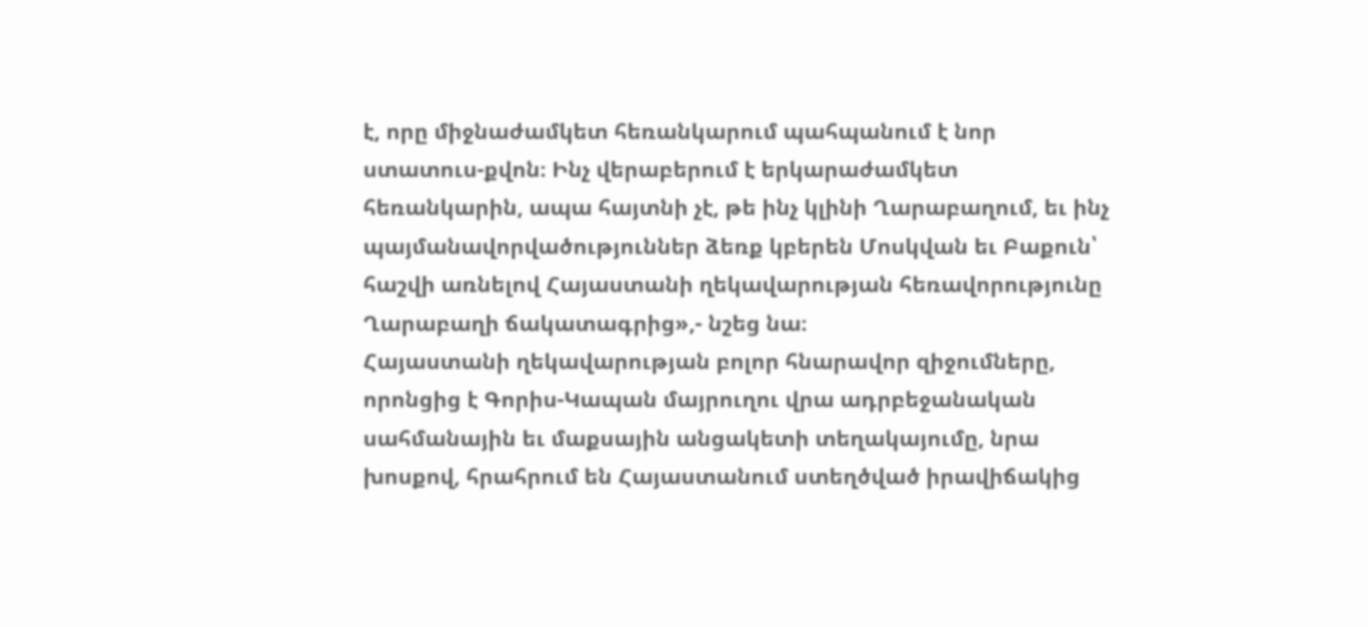է, որը միջնաժամկետ հեռանկարում պահպանում է նոր ստատուս-քվոն։ Ինչ վերաբերում է երկարաժամկետ հեռանկարին, ապա հայտնի չէ, թե ինչ կլինի Ղարաբաղում, եւ ինչ պայմանավորվածություններ ձեռք կբերեն Մոսկվան եւ Բաքուն՝ հաշվի առնելով Հայաստանի ղեկավարության հեռավորությունը Ղարաբաղի ճակատագրից»,- նշեց նա։
Հայաստանի ղեկավարության բոլոր հնարավոր զիջումները, որոնցից է Գորիս-Կապան մայրուղու վրա ադրբեջանական սահմանային եւ մաքսային անցակետի տեղակայումը, նրա խոսքով, հրահրում են Հայաստանում ստեղծված իրավիճակից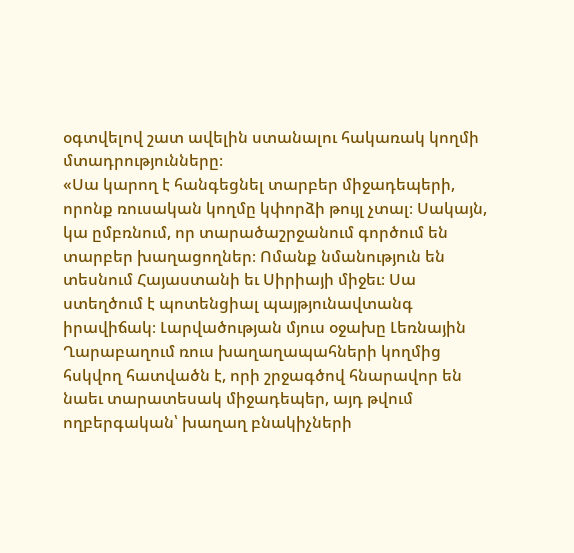օգտվելով շատ ավելին ստանալու հակառակ կողմի մտադրությունները։
«Սա կարող է հանգեցնել տարբեր միջադեպերի, որոնք ռուսական կողմը կփորձի թույլ չտալ։ Սակայն, կա ըմբռնում, որ տարածաշրջանում գործում են տարբեր խաղացողներ։ Ոմանք նմանություն են տեսնում Հայաստանի եւ Սիրիայի միջեւ։ Սա ստեղծում է պոտենցիալ պայթյունավտանգ իրավիճակ։ Լարվածության մյուս օջախը Լեռնային Ղարաբաղում ռուս խաղաղապահների կողմից հսկվող հատվածն է, որի շրջագծով հնարավոր են նաեւ տարատեսակ միջադեպեր, այդ թվում ողբերգական՝ խաղաղ բնակիչների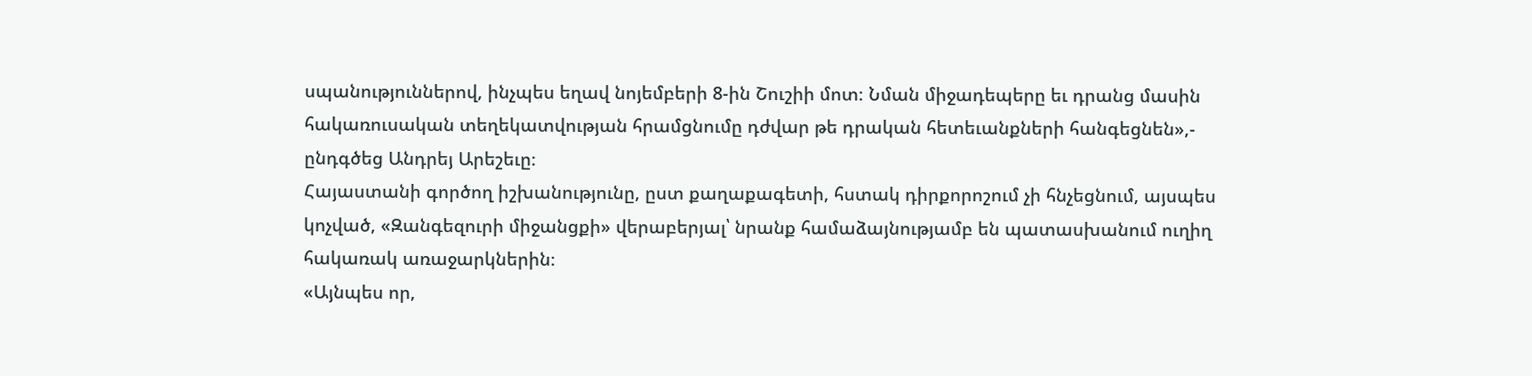սպանություններով, ինչպես եղավ նոյեմբերի 8-ին Շուշիի մոտ։ Նման միջադեպերը եւ դրանց մասին հակառուսական տեղեկատվության հրամցնումը դժվար թե դրական հետեւանքների հանգեցնեն»,- ընդգծեց Անդրեյ Արեշեւը։
Հայաստանի գործող իշխանությունը, ըստ քաղաքագետի, հստակ դիրքորոշում չի հնչեցնում, այսպես կոչված, «Զանգեզուրի միջանցքի» վերաբերյալ՝ նրանք համաձայնությամբ են պատասխանում ուղիղ հակառակ առաջարկներին։
«Այնպես որ,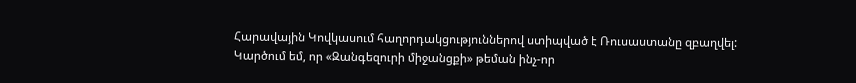Հարավային Կովկասում հաղորդակցություններով ստիպված է Ռուսաստանը զբաղվել: Կարծում եմ, որ «Զանգեզուրի միջանցքի» թեման ինչ-որ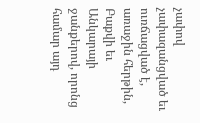չափով չափազանցված եւ ուռճացված է, առաջին հերթին, Բաքվի եւ Անկարայի ջանքերով, որոնց համար այդ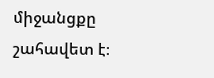միջանցքը շահավետ է։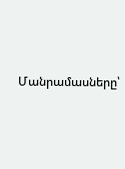Մանրամասները՝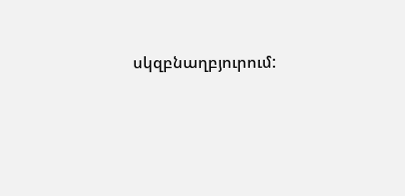սկզբնաղբյուրում: